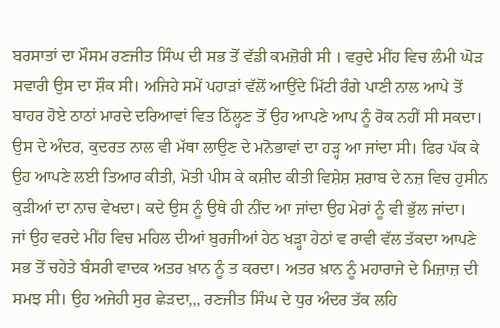ਬਰਸਾਤਾਂ ਦਾ ਮੌਸਮ ਰਣਜੀਤ ਸਿੰਘ ਦੀ ਸਭ ਤੋਂ ਵੱਡੀ ਕਮਜ਼ੋਰੀ ਸੀ । ਵਰੁਦੇ ਮੀਂਹ ਵਿਚ ਲੰਮੀ ਘੋੜ ਸਵਾਰੀ ਉਸ ਦਾ ਸ਼ੌਕ ਸੀ। ਅਜਿਹੇ ਸਮੇਂ ਪਹਾੜਾਂ ਵੱਲੋਂ ਆਉਂਦੇ ਮਿੱਟੀ ਰੰਗੇ ਪਾਣੀ ਨਾਲ ਆਪੇ ਤੋਂ ਬਾਹਰ ਹੋਏ ਠਾਠਾਂ ਮਾਰਦੇ ਦਰਿਆਵਾਂ ਵਿਤ ਠਿੱਲ੍ਹਣ ਤੋਂ ਉਹ ਆਪਣੇ ਆਪ ਨੂੰ ਰੋਕ ਨਹੀਂ ਸੀ ਸਕਦਾ। ਉਸ ਦੇ ਅੰਦਰ, ਕੁਦਰਤ ਨਾਲ ਵੀ ਮੱਥਾ ਲਾਉਣ ਦੇ ਮਨੋਭਾਵਾਂ ਦਾ ਹੜ੍ਹ ਆ ਜਾਂਦਾ ਸੀ। ਫਿਰ ਪੱਕ ਕੇ ਉਹ ਆਪਣੇ ਲਈ ਤਿਆਰ ਕੀਤੀ, ਮੋਤੀ ਪੀਸ ਕੇ ਕਸ਼ੀਦ ਕੀਤੀ ਵਿਸ਼ੇਸ਼ ਸ਼ਰਾਬ ਦੇ ਨਜ਼ ਵਿਚ ਹੁਸੀਨ ਕੁੜੀਆਂ ਦਾ ਨਾਚ ਵੇਖਦਾ। ਕਦੇ ਉਸ ਨੂੰ ਉਥੇ ਹੀ ਨੀਂਦ ਆ ਜਾਂਦਾ ਉਹ ਮੇਰਾਂ ਨੂੰ ਵੀ ਭੁੱਲ ਜਾਂਦਾ।
ਜਾਂ ਉਹ ਵਰਦੇ ਮੀਂਹ ਵਿਚ ਮਹਿਲ ਦੀਆਂ ਬੁਰਜੀਆਂ ਹੇਠ ਖੜ੍ਹਾ ਹੇਠਾਂ ਵ ਰਾਵੀ ਵੱਲ ਤੱਕਦਾ ਆਪਣੇ ਸਭ ਤੋਂ ਚਹੇਤੇ ਬੰਸਰੀ ਵਾਦਕ ਅਤਰ ਖ਼ਾਨ ਨੂੰ ਤ ਕਰਦਾ। ਅਤਰ ਖ਼ਾਨ ਨੂੰ ਮਹਾਰਾਜੇ ਦੇ ਮਿਜ਼ਾਜ਼ ਦੀ ਸਮਝ ਸੀ। ਉਹ ਅਜੇਹੀ ਸੁਰ ਛੇੜਦਾ,,, ਰਣਜੀਤ ਸਿੰਘ ਦੇ ਧੁਰ ਅੰਦਰ ਤੱਕ ਲਹਿ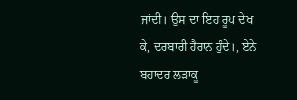ਜਾਂਦੀ। ਉਸ ਦਾ ਇਹ ਰੂਪ ਦੇਖ ਕੇ, ਦਰਬਾਰੀ ਹੈਰਾਨ ਹੁੰਦੇ।, ਏਨੇ ਬਹਾਦਰ ਲੜਾਕੂ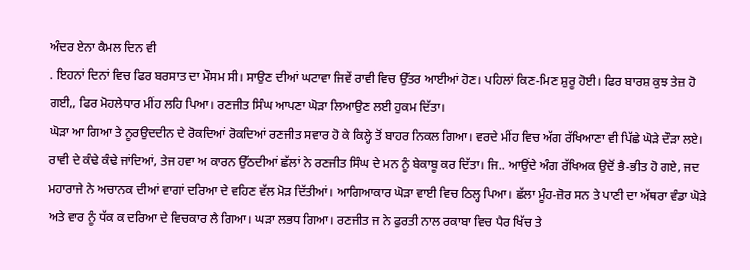ਅੰਦਰ ਏਨਾ ਕੈਮਲ ਦਿਨ ਵੀ
. ਇਹਨਾਂ ਦਿਨਾਂ ਵਿਚ ਫਿਰ ਬਰਸਾਤ ਦਾ ਮੌਸਮ ਸੀ। ਸਾਉਣ ਦੀਆਂ ਘਟਾਵਾ ਜਿਵੇਂ ਰਾਵੀ ਵਿਚ ਉੱਤਰ ਆਈਆਂ ਹੋਣ। ਪਹਿਲਾਂ ਕਿਣ-ਮਿਣ ਸ਼ੁਰੂ ਹੋਈ। ਫਿਰ ਬਾਰਸ਼ ਕੁਝ ਤੇਜ਼ ਹੋ ਗਈ,, ਫਿਰ ਮੋਹਲੇਧਾਰ ਮੀਂਹ ਲਹਿ ਪਿਆ। ਰਣਜੀਤ ਸਿੰਘ ਆਪਣਾ ਘੋੜਾ ਲਿਆਉਣ ਲਈ ਹੁਕਮ ਦਿੱਤਾ।
ਘੋੜਾ ਆ ਗਿਆ ਤੇ ਨੂਰਉਦਦੀਨ ਦੇ ਰੋਕਦਿਆਂ ਰੋਕਦਿਆਂ ਰਣਜੀਤ ਸਵਾਰ ਹੋ ਕੇ ਕਿਲ੍ਹੇ ਤੋਂ ਬਾਹਰ ਨਿਕਲ ਗਿਆ। ਵਰਦੇ ਮੀਂਹ ਵਿਚ ਅੱਗ ਰੱਖਿਆਣਾ ਵੀ ਪਿੱਛੇ ਘੋੜੇ ਦੌੜਾ ਲਏ। ਰਾਵੀ ਦੇ ਕੰਢੇ ਕੰਢੇ ਜਾਂਦਿਆਂ, ਤੇਜ ਹਵਾ ਅ ਕਾਰਨ ਉੱਠਦੀਆਂ ਛੱਲਾਂ ਨੇ ਰਣਜੀਤ ਸਿੰਘ ਦੇ ਮਨ ਨੂੰ ਬੇਕਾਬੂ ਕਰ ਦਿੱਤਾ। ਜਿ.. ਆਉਂਦੇ ਅੰਗ ਰੱਖਿਅਕ ਉਦੋਂ ਭੈ-ਭੀਤ ਹੋ ਗਏ, ਜਦ ਮਹਾਰਾਜੇ ਨੇ ਅਚਾਨਕ ਦੀਆਂ ਵਾਗਾਂ ਦਰਿਆ ਦੇ ਵਹਿਣ ਵੱਲ ਮੋੜ ਦਿੱਤੀਆਂ। ਆਗਿਆਕਾਰ ਘੋੜਾ ਵਾਈ ਵਿਚ ਠਿਲ੍ਹ ਪਿਆ। ਛੱਲਾ ਮੂੰਹ-ਜ਼ੋਰ ਸਨ ਤੇ ਪਾਣੀ ਦਾ ਅੱਥਰਾ ਵੰਡਾ ਘੋੜੇ ਅਤੇ ਵਾਰ ਨੂੰ ਧੱਕ ਕ ਦਰਿਆ ਦੇ ਵਿਚਕਾਰ ਲੈ ਗਿਆ। ਘੜਾ ਲਭਧ ਗਿਆ। ਰਣਜੀਤ ਜ ਨੇ ਫੁਰਤੀ ਨਾਲ ਰਕਾਬਾ ਵਿਚ ਪੈਰ ਖਿੱਚ ਤੇ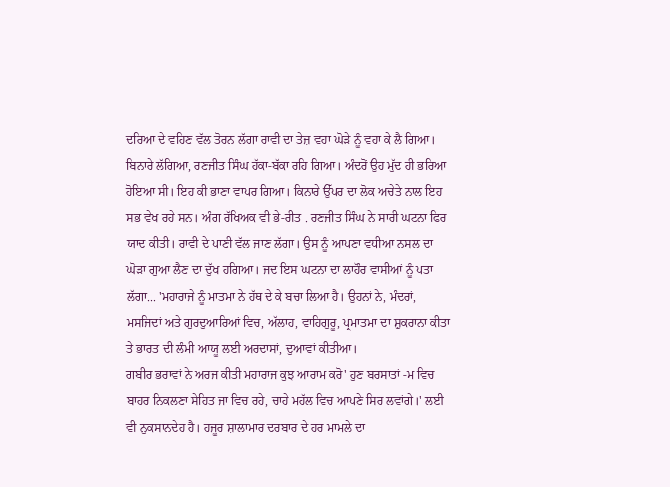ਦਰਿਆ ਦੇ ਵਹਿਣ ਵੱਲ ਤੋਰਨ ਲੱਗਾ ਰਾਵੀ ਦਾ ਤੇਜ਼ ਵਹਾ ਘੋੜੇ ਨੂੰ ਵਹਾ ਕੇ ਲੈ ਗਿਆ।
ਬਿਨਾਰੇ ਲੱਗਿਆ, ਰਣਜੀਤ ਸਿੰਘ ਹੱਕਾ-ਬੱਕਾ ਰਹਿ ਗਿਆ। ਅੰਦਰੋਂ ਉਹ ਮੁੱਦ ਹੀ ਭਰਿਆ ਹੋਇਆ ਸੀ। ਇਹ ਕੀ ਭਾਣਾ ਵਾਪਰ ਗਿਆ। ਕਿਨਾਰੇ ਉੱਪਰ ਦਾ ਲੋਕ ਅਚੇਤੇ ਨਾਲ ਇਹ ਸਭ ਵੇਖ ਰਹੇ ਸਨ। ਅੰਗ ਰੱਖਿਅਕ ਵੀ ਭੇ-ਰੀਤ . ਰਣਜੀਤ ਸਿੰਘ ਨੇ ਸਾਰੀ ਘਟਨਾ ਫਿਰ ਯਾਦ ਕੀਤੀ। ਰਾਵੀ ਦੇ ਪਾਣੀ ਵੱਲ ਜਾਣ ਲੱਗਾ। ਉਸ ਨੂੰ ਆਪਣਾ ਵਧੀਆ ਨਸਲ ਦਾ ਘੋੜਾ ਗੁਆ ਲੈਣ ਦਾ ਦੁੱਖ ਹਗਿਆ। ਜਦ ਇਸ ਘਟਨਾ ਦਾ ਲਾਹੌਰ ਵਾਸੀਆਂ ਨੂੰ ਪਤਾ ਲੱਗਾ... 'ਮਹਾਰਾਜੇ ਨੂੰ ਮਾਤਮਾ ਨੇ ਹੱਥ ਦੇ ਕੇ ਬਚਾ ਲਿਆ ਹੈ। ਉਹਨਾਂ ਨੇ, ਮੰਦਰਾਂ, ਮਸਜਿਦਾਂ ਅਤੇ ਗੁਰਦੁਆਰਿਆਂ ਵਿਚ, ਅੱਲਾਹ, ਵਾਹਿਗੁਰੂ, ਪ੍ਰਮਾਤਮਾ ਦਾ ਸ਼ੁਕਰਾਨਾ ਕੀਤਾ ਤੇ ਭਾਰਤ ਦੀ ਲੰਮੀ ਆਯੂ ਲਈ ਅਰਦਾਸਾਂ, ਦੁਆਵਾਂ ਕੀਤੀਆ।
ਗਬੀਰ ਭਰਾਵਾਂ ਨੇ ਅਰਜ ਕੀਤੀ ਮਹਾਰਾਜ ਕੁਝ ਆਰਾਮ ਕਰੋ' ਹੁਣ ਬਰਸਾਤਾਂ -ਮ ਵਿਚ ਬਾਹਰ ਨਿਕਲਣਾ ਸੇਹਿਤ ਜਾ ਵਿਚ ਰਹੇ, ਚਾਹੇ ਮਹੱਲ ਵਿਚ ਆਪਣੇ ਸਿਰ ਲਵਾਂਗੇ।' ਲਈ ਵੀ ਨੁਕਸਾਨਦੇਹ ਹੈ। ਹਜੂਰ ਸ਼ਾਲਾਮਾਰ ਦਰਬਾਰ ਦੇ ਹਰ ਮਾਮਲੇ ਦਾ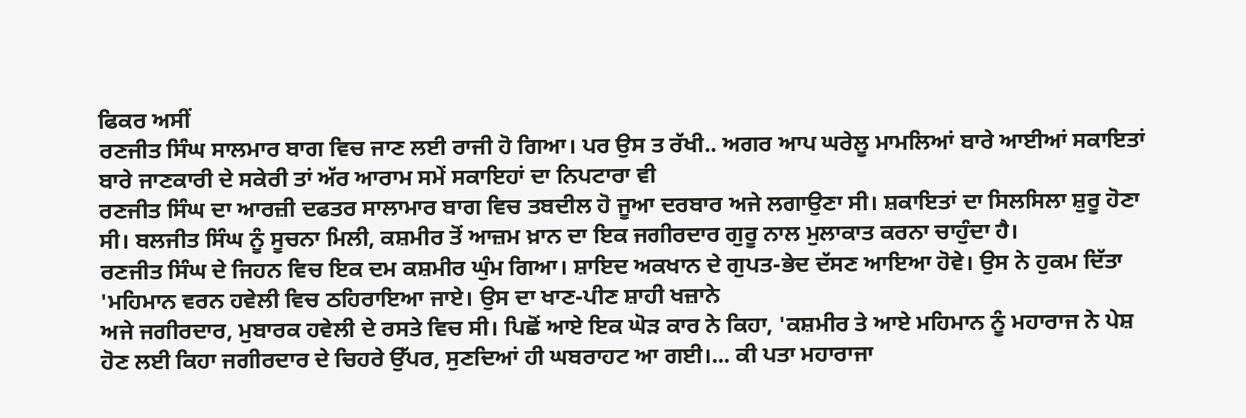ਫਿਕਰ ਅਸੀਂ
ਰਣਜੀਤ ਸਿੰਘ ਸਾਲਮਾਰ ਬਾਗ ਵਿਚ ਜਾਣ ਲਈ ਰਾਜੀ ਹੋ ਗਿਆ। ਪਰ ਉਸ ਤ ਰੱਖੀ.. ਅਗਰ ਆਪ ਘਰੇਲੂ ਮਾਮਲਿਆਂ ਬਾਰੇ ਆਈਆਂ ਸਕਾਇਤਾਂ ਬਾਰੇ ਜਾਣਕਾਰੀ ਦੇ ਸਕੇਰੀ ਤਾਂ ਅੱਰ ਆਰਾਮ ਸਮੇਂ ਸਕਾਇਹਾਂ ਦਾ ਨਿਪਟਾਰਾ ਵੀ
ਰਣਜੀਤ ਸਿੰਘ ਦਾ ਆਰਜ਼ੀ ਦਫਤਰ ਸਾਲਾਮਾਰ ਬਾਗ ਵਿਚ ਤਬਦੀਲ ਹੋ ਜੂਆ ਦਰਬਾਰ ਅਜੇ ਲਗਾਉਣਾ ਸੀ। ਸ਼ਕਾਇਤਾਂ ਦਾ ਸਿਲਸਿਲਾ ਸ਼ੁਰੂ ਹੋਣਾ ਸੀ। ਬਲਜੀਤ ਸਿੰਘ ਨੂੰ ਸੂਚਨਾ ਮਿਲੀ, ਕਸ਼ਮੀਰ ਤੋਂ ਆਜ਼ਮ ਖ਼ਾਨ ਦਾ ਇਕ ਜਗੀਰਦਾਰ ਗੁਰੂ ਨਾਲ ਮੁਲਾਕਾਤ ਕਰਨਾ ਚਾਹੁੰਦਾ ਹੈ।
ਰਣਜੀਤ ਸਿੰਘ ਦੇ ਜਿਹਨ ਵਿਚ ਇਕ ਦਮ ਕਸ਼ਮੀਰ ਘੁੰਮ ਗਿਆ। ਸ਼ਾਇਦ ਅਕਖਾਨ ਦੇ ਗੁਪਤ-ਭੇਦ ਦੱਸਣ ਆਇਆ ਹੋਵੇ। ਉਸ ਨੇ ਹੁਕਮ ਦਿੱਤਾ 'ਮਹਿਮਾਨ ਵਰਨ ਹਵੇਲੀ ਵਿਚ ਠਹਿਰਾਇਆ ਜਾਏ। ਉਸ ਦਾ ਖਾਣ-ਪੀਣ ਸ਼ਾਹੀ ਖਜ਼ਾਨੇ
ਅਜੇ ਜਗੀਰਦਾਰ, ਮੁਬਾਰਕ ਹਵੇਲੀ ਦੇ ਰਸਤੇ ਵਿਚ ਸੀ। ਪਿਛੋਂ ਆਏ ਇਕ ਘੋੜ ਕਾਰ ਨੇ ਕਿਹਾ, 'ਕਸ਼ਮੀਰ ਤੇ ਆਏ ਮਹਿਮਾਨ ਨੂੰ ਮਹਾਰਾਜ ਨੇ ਪੇਸ਼ ਹੋਣ ਲਈ ਕਿਹਾ ਜਗੀਰਦਾਰ ਦੇ ਚਿਹਰੇ ਉੱਪਰ, ਸੁਣਦਿਆਂ ਹੀ ਘਬਰਾਹਟ ਆ ਗਈ।... ਕੀ ਪਤਾ ਮਹਾਰਾਜਾ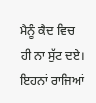ਮੈਨੂੰ ਕੈਦ ਵਿਚ ਹੀ ਨਾ ਸੁੱਟ ਦਏ। ਇਹਨਾਂ ਰਾਜਿਆਂ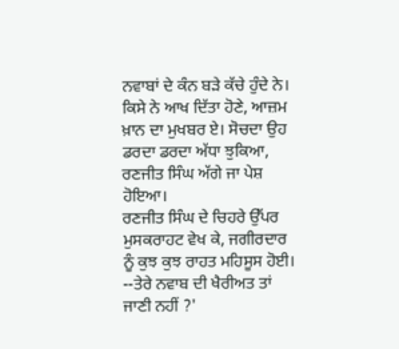ਨਵਾਬਾਂ ਦੇ ਕੰਨ ਬੜੇ ਕੱਚੇ ਹੁੰਦੇ ਨੇ। ਕਿਸੇ ਨੇ ਆਖ ਦਿੱਤਾ ਹੋਣੇ, ਆਜ਼ਮ ਖ਼ਾਨ ਦਾ ਮੁਖਬਰ ਏ। ਸੋਚਦਾ ਉਹ ਡਰਦਾ ਡਰਦਾ ਅੱਧਾ ਝੁਕਿਆ, ਰਣਜੀਤ ਸਿੰਘ ਅੱਗੇ ਜਾ ਪੇਸ਼ ਹੋਇਆ।
ਰਣਜੀਤ ਸਿੰਘ ਦੇ ਚਿਹਰੇ ਉੱਪਰ ਮੁਸਕਰਾਹਟ ਵੇਖ ਕੇ, ਜਗੀਰਦਾਰ ਨੂੰ ਕੁਝ ਕੁਝ ਰਾਹਤ ਮਹਿਸੂਸ ਹੋਈ।
--ਤੇਰੇ ਨਵਾਬ ਦੀ ਖੈਰੀਅਤ ਤਾਂ ਜਾਣੀ ਨਹੀਂ ?'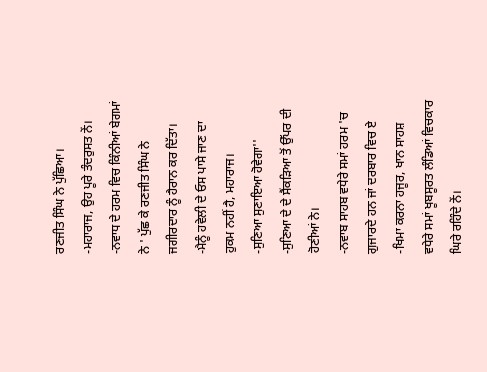ਰਣਜੀਤ ਸਿੰਘ ਨੇ ਪੁੱਛਿਆ।
-ਮਹਾਰਾਜ, ਉਹ ਪੂਰੇ ਤੰਦਰੁਸਤ ਨੇਂ।
-ਨਵਾਧ ਦੇ ਹਰਮ ਵਿਚ ਕਿੰਨੀਆਂ ਬੇਗਮਾਂ ਨੇ ' ਪੁੱਛ ਕੇ ਰਣਜੀਤ ਸਿੰਘ ਨੇ ਜਗੀਰਦਾਰ ਨੂੰ ਹੈਰਾਨ ਕਰ ਦਿੱਤਾ।
-ਮੈਨੂੰ ਹਵੇਲੀ ਦੇ ਓਸ ਪਾਸੇ ਜਾਣ ਦਾ ਹੁਕਮ ਨਹੀਂ ਹੈ, ਮਹਾਰਾਜ।
-ਸੁਣਿਆ ਸੁਣਾਇਆ ਹੋਵੇਗਾ''
-ਸੁਣਿਆ ਦੇ ਦੇ ਸੈਂਕੜਿਆ ਤੋਂ ਉੱਪਰ ਦੀ ਹੋਣੀਆਂ ਨੇ।
-ਨਵਾਬ ਸਾਹਬ ਵਧੇਰੇ ਸਮਾਂ ਹਰਮ 'ਚ ਗੁਜਾਰਦੇ ਹਨ ਜਾਂ ਦਰਬਾਰ ਵਿਚ ਏ
-ਖਿਮਾ ਕਰਨਾ ਹਜੂਰ, ਖਾਨ ਸਾਹਸ਼ ਵਧੇਰੇ ਸਮਾਂ ਖੂਬਸੂਰਤ ਲੰਡਿਆਂ ਵਿਚਕਾਰ ਘਿਰੇ ਰਹਿੰਦੇ ਨੇਂ।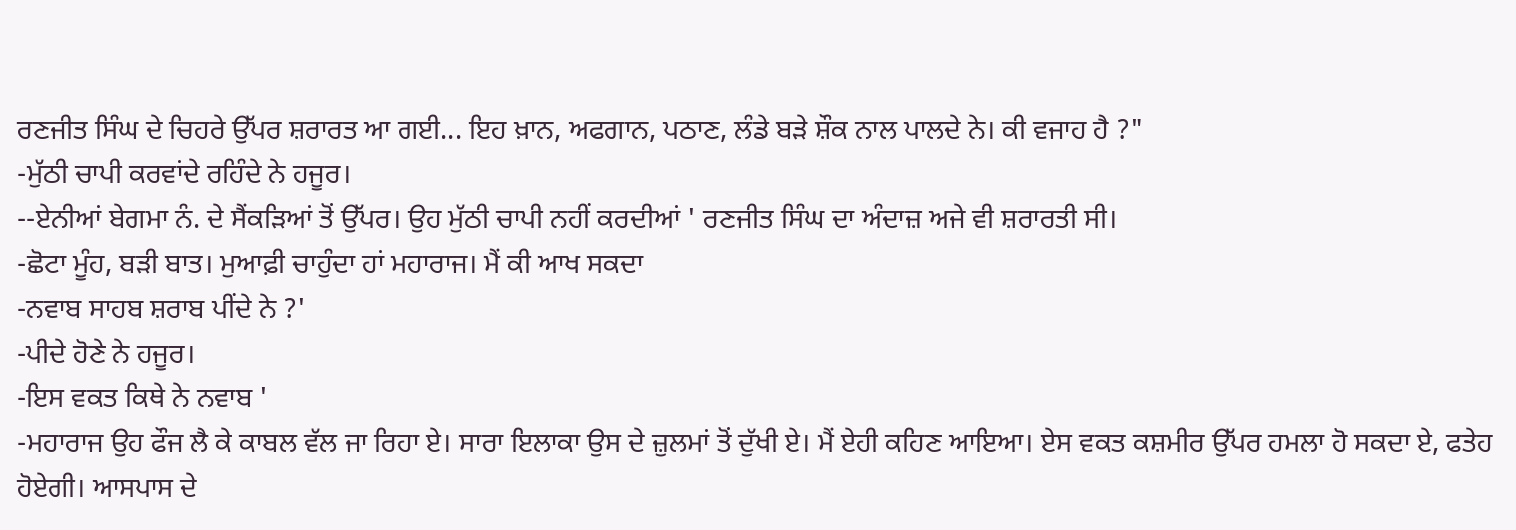ਰਣਜੀਤ ਸਿੰਘ ਦੇ ਚਿਹਰੇ ਉੱਪਰ ਸ਼ਰਾਰਤ ਆ ਗਈ... ਇਹ ਖ਼ਾਨ, ਅਫਗਾਨ, ਪਠਾਣ, ਲੰਡੇ ਬੜੇ ਸ਼ੌਕ ਨਾਲ ਪਾਲਦੇ ਨੇ। ਕੀ ਵਜਾਹ ਹੈ ?"
-ਮੁੱਠੀ ਚਾਪੀ ਕਰਵਾਂਦੇ ਰਹਿੰਦੇ ਨੇ ਹਜੂਰ।
--ਏਨੀਆਂ ਬੇਗਮਾ ਨੰ. ਦੇ ਸੈਂਕੜਿਆਂ ਤੋਂ ਉੱਪਰ। ਉਹ ਮੁੱਠੀ ਚਾਪੀ ਨਹੀਂ ਕਰਦੀਆਂ ' ਰਣਜੀਤ ਸਿੰਘ ਦਾ ਅੰਦਾਜ਼ ਅਜੇ ਵੀ ਸ਼ਰਾਰਤੀ ਸੀ।
-ਛੋਟਾ ਮੂੰਹ, ਬੜੀ ਬਾਤ। ਮੁਆਫ਼ੀ ਚਾਹੁੰਦਾ ਹਾਂ ਮਹਾਰਾਜ। ਮੈਂ ਕੀ ਆਖ ਸਕਦਾ
-ਨਵਾਬ ਸਾਹਬ ਸ਼ਰਾਬ ਪੀਂਦੇ ਨੇ ?'
-ਪੀਦੇ ਹੋਣੇ ਨੇ ਹਜੂਰ।
-ਇਸ ਵਕਤ ਕਿਥੇ ਨੇ ਨਵਾਬ '
-ਮਹਾਰਾਜ ਉਹ ਫੌਜ ਲੈ ਕੇ ਕਾਬਲ ਵੱਲ ਜਾ ਰਿਹਾ ਏ। ਸਾਰਾ ਇਲਾਕਾ ਉਸ ਦੇ ਜ਼ੁਲਮਾਂ ਤੋਂ ਦੁੱਖੀ ਏ। ਮੈਂ ਏਹੀ ਕਹਿਣ ਆਇਆ। ਏਸ ਵਕਤ ਕਸ਼ਮੀਰ ਉੱਪਰ ਹਮਲਾ ਹੋ ਸਕਦਾ ਏ, ਫਤੇਹ ਹੋਏਗੀ। ਆਸਪਾਸ ਦੇ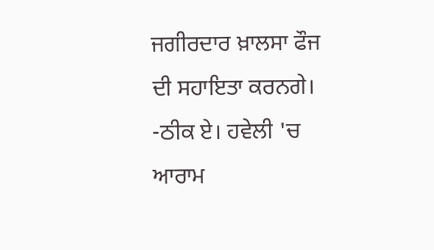ਜਗੀਰਦਾਰ ਖ਼ਾਲਸਾ ਫੌਜ ਦੀ ਸਹਾਇਤਾ ਕਰਨਗੇ।
-ਠੀਕ ਏ। ਹਵੇਲੀ 'ਚ ਆਰਾਮ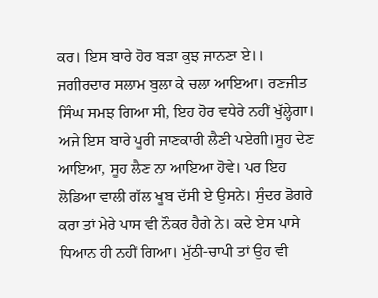ਕਰ। ਇਸ ਬਾਰੇ ਹੋਰ ਬੜਾ ਕੁਝ ਜਾਨਣਾ ਏ।। ਜਗੀਰਦਾਰ ਸਲਾਮ ਬੁਲਾ ਕੇ ਚਲਾ ਆਇਆ। ਰਣਜੀਤ ਸਿੰਘ ਸਮਝ ਗਿਆ ਸੀ, ਇਹ ਹੋਰ ਵਧੇਰੇ ਨਹੀਂ ਖੁੱਲ੍ਹੇਗਾ। ਅਜੇ ਇਸ ਬਾਰੇ ਪੂਰੀ ਜਾਣਕਾਰੀ ਲੈਣੀ ਪਏਗੀ।ਸੂਹ ਦੇਣ ਆਇਆ, ਸੂਹ ਲੈਣ ਨਾ ਆਇਆ ਹੋਵੇ। ਪਰ ਇਹ ਲੋਡਿਆ ਵਾਲੀ ਗੱਲ ਖੂਬ ਦੱਸੀ ਏ ਉਸਨੇ। ਸੁੰਦਰ ਡੋਗਰੇ ਕਰਾ ਤਾਂ ਮੇਰੇ ਪਾਸ ਵੀ ਨੌਕਰ ਹੈਗੇ ਨੇ। ਕਦੇ ਏਸ ਪਾਸੇ ਧਿਆਨ ਹੀ ਨਹੀਂ ਗਿਆ। ਮੁੱਠੀ-ਚਾਪੀ ਤਾਂ ਉਹ ਵੀ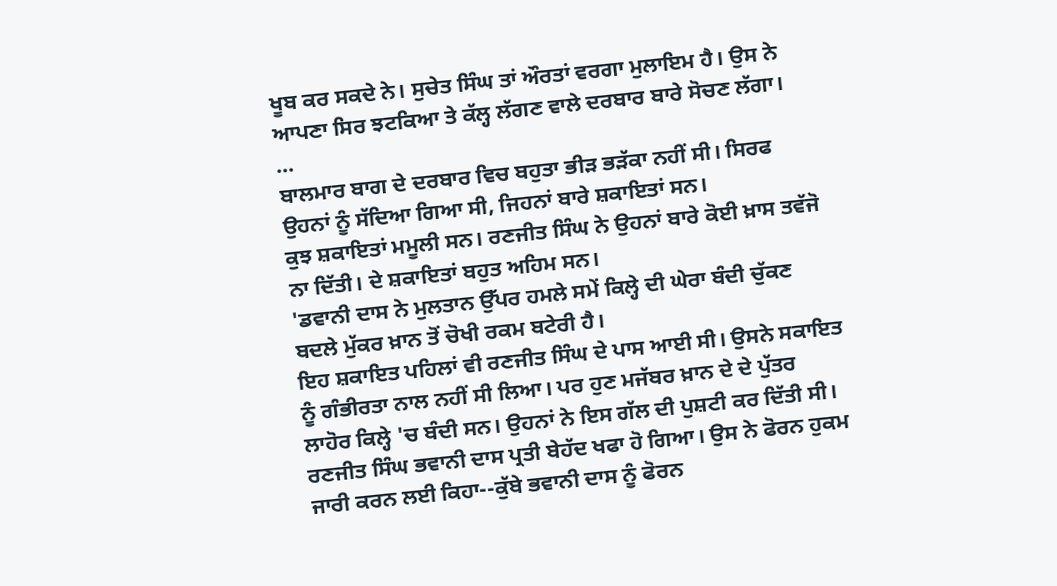ਖੂਬ ਕਰ ਸਕਦੇ ਨੇ। ਸੁਚੇਤ ਸਿੰਘ ਤਾਂ ਔਰਤਾਂ ਵਰਗਾ ਮੁਲਾਇਮ ਹੈ। ਉਸ ਨੇ ਆਪਣਾ ਸਿਰ ਝਟਕਿਆ ਤੇ ਕੱਲ੍ਹ ਲੱਗਣ ਵਾਲੇ ਦਰਬਾਰ ਬਾਰੇ ਸੋਚਣ ਲੱਗਾ।
...
ਬਾਲਮਾਰ ਬਾਗ ਦੇ ਦਰਬਾਰ ਵਿਚ ਬਹੁਤਾ ਭੀੜ ਭੜੱਕਾ ਨਹੀਂ ਸੀ। ਸਿਰਫ ਉਹਨਾਂ ਨੂੰ ਸੱਦਿਆ ਗਿਆ ਸੀ, ਜਿਹਨਾਂ ਬਾਰੇ ਸ਼ਕਾਇਤਾਂ ਸਨ।
ਕੁਝ ਸ਼ਕਾਇਤਾਂ ਮਮੂਲੀ ਸਨ। ਰਣਜੀਤ ਸਿੰਘ ਨੇ ਉਹਨਾਂ ਬਾਰੇ ਕੋਈ ਖ਼ਾਸ ਤਵੱਜੋ ਨਾ ਦਿੱਤੀ। ਦੇ ਸ਼ਕਾਇਤਾਂ ਬਹੁਤ ਅਹਿਮ ਸਨ।
'ਡਵਾਨੀ ਦਾਸ ਨੇ ਮੁਲਤਾਨ ਉੱਪਰ ਹਮਲੇ ਸਮੇਂ ਕਿਲ੍ਹੇ ਦੀ ਘੇਰਾ ਬੰਦੀ ਚੁੱਕਣ ਬਦਲੇ ਮੁੱਕਰ ਖ਼ਾਨ ਤੋਂ ਚੋਖੀ ਰਕਮ ਬਟੇਰੀ ਹੈ।
ਇਹ ਸ਼ਕਾਇਤ ਪਹਿਲਾਂ ਵੀ ਰਣਜੀਤ ਸਿੰਘ ਦੇ ਪਾਸ ਆਈ ਸੀ। ਉਸਨੇ ਸਕਾਇਤ ਨੂੰ ਗੰਭੀਰਤਾ ਨਾਲ ਨਹੀਂ ਸੀ ਲਿਆ। ਪਰ ਹੁਣ ਮਜੱਬਰ ਖ਼ਾਨ ਦੇ ਦੇ ਪੁੱਤਰ ਲਾਹੋਰ ਕਿਲ੍ਹੇ 'ਚ ਬੰਦੀ ਸਨ। ਉਹਨਾਂ ਨੇ ਇਸ ਗੱਲ ਦੀ ਪੁਸ਼ਟੀ ਕਰ ਦਿੱਤੀ ਸੀ। ਰਣਜੀਤ ਸਿੰਘ ਭਵਾਨੀ ਦਾਸ ਪ੍ਰਤੀ ਬੇਹੱਦ ਖਫਾ ਹੋ ਗਿਆ। ਉਸ ਨੇ ਫੋਰਨ ਹੁਕਮ ਜਾਰੀ ਕਰਨ ਲਈ ਕਿਹਾ--ਕੁੱਬੇ ਭਵਾਨੀ ਦਾਸ ਨੂੰ ਫੋਰਨ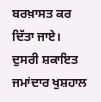ਬਰਖ਼ਾਸਤ ਕਰ ਦਿੱਤਾ ਜਾਏ।
ਦੁਸਰੀ ਸ਼ਕਾਇਤ ਜਮਾਂਦਾਰ ਖੁਸ਼ਹਾਲ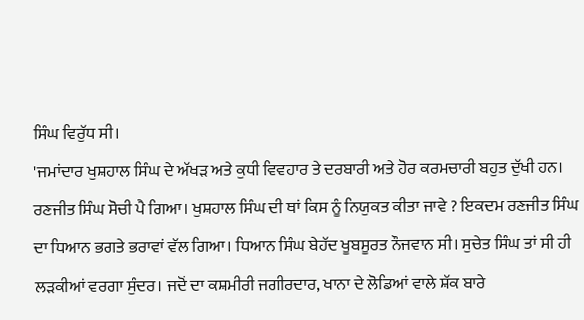ਸਿੰਘ ਵਿਰੁੱਧ ਸੀ।
'ਜਮਾਂਦਾਰ ਖੁਸ਼ਹਾਲ ਸਿੰਘ ਦੇ ਅੱਖੜ ਅਤੇ ਕੁਧੀ ਵਿਵਹਾਰ ਤੇ ਦਰਬਾਰੀ ਅਤੇ ਹੋਰ ਕਰਮਚਾਰੀ ਬਹੁਤ ਦੁੱਖੀ ਹਨ।
ਰਣਜੀਤ ਸਿੰਘ ਸੋਚੀ ਪੈ ਗਿਆ। ਖੁਸ਼ਹਾਲ ਸਿੰਘ ਦੀ ਥਾਂ ਕਿਸ ਨੂੰ ਨਿਯੁਕਤ ਕੀਤਾ ਜਾਵੇ ? ਇਕਦਮ ਰਣਜੀਤ ਸਿੰਘ ਦਾ ਧਿਆਨ ਭਗਤੇ ਭਰਾਵਾਂ ਵੱਲ ਗਿਆ। ਧਿਆਨ ਸਿੰਘ ਬੇਹੱਦ ਖੂਬਸੂਰਤ ਨੌਜਵਾਨ ਸੀ। ਸੁਚੇਤ ਸਿੰਘ ਤਾਂ ਸੀ ਹੀ ਲੜਕੀਆਂ ਵਰਗਾ ਸੁੰਦਰ। ਜਦੋਂ ਦਾ ਕਸ਼ਮੀਰੀ ਜਗੀਰਦਾਰ, ਖਾਨਾ ਦੇ ਲੋਡਿਆਂ ਵਾਲੇ ਸ਼ੱਕ ਬਾਰੇ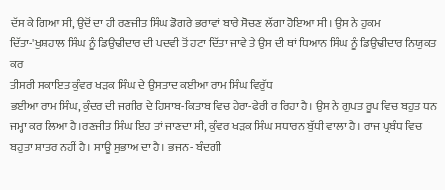ਦੱਸ ਕੇ ਗਿਆ ਸੀ, ਉਦੋਂ ਦਾ ਹੀ ਰਣਜੀਤ ਸਿੰਘ ਡੋਗਰੇ ਭਰਾਵਾਂ ਬਾਰੇ ਸੋਚਣ ਲੱਗਾ ਹੋਇਆ ਸੀ। ਉਸ ਨੇ ਹੁਕਮ ਦਿੱਤਾ-'ਖੁਸ਼ਹਾਲ ਸਿੰਘ ਨੂੰ ਡਿਉਢੀਦਾਰ ਦੀ ਪਦਵੀ ਤੋਂ ਹਟਾ ਦਿੱਤਾ ਜਾਵੇ ਤੇ ਉਸ ਦੀ ਥਾਂ ਧਿਆਨ ਸਿੰਘ ਨੂੰ ਡਿਉਢੀਦਾਰ ਨਿਯੁਕਤ ਕਰ
ਤੀਸਰੀ ਸਕਾਇਤ ਕੁੰਵਰ ਖੜਕ ਸਿੰਘ ਦੇ ਉਸਤਾਦ ਕਈਆ ਰਾਮ ਸਿੰਘ ਵਿਰੁੱਧ
ਭਈਆ ਰਾਮ ਸਿੰਘ, ਕੁੰਦਰ ਦੀ ਜਗੀਰ ਦੇ ਹਿਸਾਬ-ਕਿਤਾਬ ਵਿਚ ਹੇਰਾ-ਫੇਰੀ ਰ ਰਿਹਾ ਹੈ। ਉਸ ਨੇ ਗੁਪਤ ਰੂਪ ਵਿਚ ਬਹੁਤ ਧਨ ਜਮ੍ਹਾ ਕਰ ਲਿਆ ਹੈ।ਰਣਜੀਤ ਸਿੰਘ ਇਹ ਤਾਂ ਜਾਣਦਾ ਸੀ, ਕੁੰਵਰ ਖੜਕ ਸਿੰਘ ਸਧਾਰਨ ਬੁੱਧੀ ਵਾਲਾ ਹੈ। ਰਾਜ ਪ੍ਰਬੰਧ ਵਿਚ ਬਹੁਤਾ ਸ਼ਾਤਰ ਨਹੀਂ ਹੈ। ਸਾਊ ਸੁਭਾਅ ਦਾ ਹੈ। ਭਜਨ- ਬੰਦਗੀ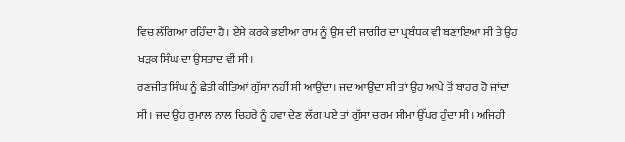ਵਿਚ ਲੱਗਿਆ ਰਹਿੰਦਾ ਹੈ। ਏਸੇ ਕਰਕੇ ਭਈਆ ਰਾਮ ਨੂੰ ਉਸ ਦੀ ਜਾਗੀਰ ਦਾ ਪ੍ਰਬੰਧਕ ਵੀ ਬਣਾਇਆ ਸੀ ਤੇ ਉਹ ਖੜਕ ਸਿੰਘ ਦਾ ਉਸਤਾਦ ਵੀ ਸੀ।
ਰਣਜੀਤ ਸਿੰਘ ਨੂੰ ਛੇਤੀ ਕੀਤਿਆਂ ਗੁੱਸਾ ਨਹੀਂ ਸੀ ਆਉਂਦਾ। ਜਦ ਆਉਂਦਾ ਸੀ ਤਾਂ ਉਹ ਆਪੇ ਤੋਂ ਬਾਹਰ ਹੋ ਜਾਂਦਾ ਸੀ। ਜਦ ਉਹ ਰੁਮਾਲ ਨਾਲ ਚਿਹਰੇ ਨੂੰ ਹਵਾ ਦੇਣ ਲੱਗ ਪਏ ਤਾਂ ਗੁੱਸਾ ਚਰਮ ਸੀਮਾ ਉੱਪਰ ਹੁੰਦਾ ਸੀ। ਅਜਿਹੀ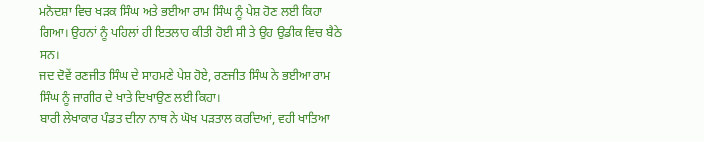ਮਨੋਦਸ਼ਾ ਵਿਚ ਖੜਕ ਸਿੰਘ ਅਤੇ ਭਈਆ ਰਾਮ ਸਿੰਘ ਨੂੰ ਪੇਸ਼ ਹੋਣ ਲਈ ਕਿਹਾ ਗਿਆ। ਉਹਨਾਂ ਨੂੰ ਪਹਿਲਾਂ ਹੀ ਇਤਲਾਹ ਕੀਤੀ ਹੋਈ ਸੀ ਤੇ ਉਹ ਉਡੀਕ ਵਿਚ ਬੈਠੇ ਸਨ।
ਜਦ ਦੋਵੇਂ ਰਣਜੀਤ ਸਿੰਘ ਦੇ ਸਾਹਮਣੇ ਪੇਸ਼ ਹੋਏ, ਰਣਜੀਤ ਸਿੰਘ ਨੇ ਭਈਆ ਰਾਮ ਸਿੰਘ ਨੂੰ ਜਾਗੀਰ ਦੇ ਖਾਤੇ ਦਿਖਾਉਣ ਲਈ ਕਿਹਾ।
ਬਾਰੀ ਲੇਖਾਕਾਰ ਪੰਡਤ ਦੀਨਾ ਨਾਥ ਨੇ ਘੋਖ ਪੜਤਾਲ ਕਰਦਿਆਂ, ਵਹੀ ਖਾਤਿਆ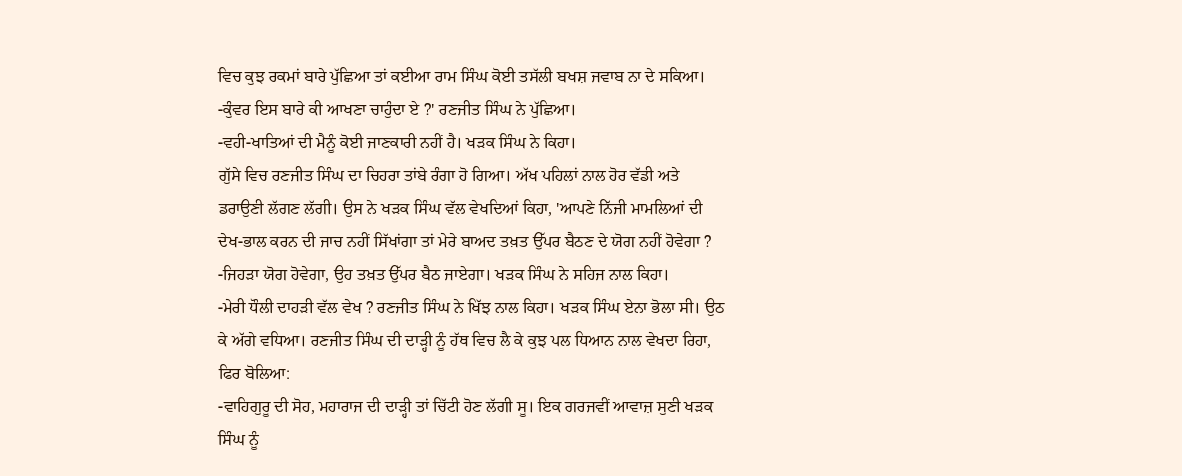ਵਿਚ ਕੁਝ ਰਕਮਾਂ ਬਾਰੇ ਪੁੱਛਿਆ ਤਾਂ ਕਈਆ ਰਾਮ ਸਿੰਘ ਕੋਈ ਤਸੱਲੀ ਬਖਸ਼ ਜਵਾਬ ਨਾ ਦੇ ਸਕਿਆ। -ਕੁੰਵਰ ਇਸ ਬਾਰੇ ਕੀ ਆਖਣਾ ਚਾਹੁੰਦਾ ਏ ?' ਰਣਜੀਤ ਸਿੰਘ ਨੇ ਪੁੱਛਿਆ।
-ਵਹੀ-ਖਾਤਿਆਂ ਦੀ ਮੈਨੂੰ ਕੋਈ ਜਾਣਕਾਰੀ ਨਹੀਂ ਹੈ। ਖੜਕ ਸਿੰਘ ਨੇ ਕਿਹਾ।
ਗੁੱਸੇ ਵਿਚ ਰਣਜੀਤ ਸਿੰਘ ਦਾ ਚਿਹਰਾ ਤਾਂਬੇ ਰੰਗਾ ਹੋ ਗਿਆ। ਅੱਖ ਪਹਿਲਾਂ ਨਾਲ ਹੋਰ ਵੱਡੀ ਅਤੇ ਡਰਾਉਣੀ ਲੱਗਣ ਲੱਗੀ। ਉਸ ਨੇ ਖੜਕ ਸਿੰਘ ਵੱਲ ਵੇਖਦਿਆਂ ਕਿਹਾ, 'ਆਪਣੇ ਨਿੱਜੀ ਮਾਮਲਿਆਂ ਦੀ ਦੇਖ-ਭਾਲ ਕਰਨ ਦੀ ਜਾਚ ਨਹੀਂ ਸਿੱਖਾਂਗਾ ਤਾਂ ਮੇਰੇ ਬਾਅਦ ਤਖ਼ਤ ਉੱਪਰ ਬੈਠਣ ਦੇ ਯੋਗ ਨਹੀਂ ਹੋਵੇਗਾ ?
-ਜਿਹੜਾ ਯੋਗ ਹੋਵੇਗਾ, ਉਹ ਤਖ਼ਤ ਉੱਪਰ ਬੈਠ ਜਾਏਗਾ। ਖੜਕ ਸਿੰਘ ਨੇ ਸਹਿਜ ਨਾਲ ਕਿਹਾ।
-ਮੇਰੀ ਧੌਲੀ ਦਾਹੜੀ ਵੱਲ ਵੇਖ ? ਰਣਜੀਤ ਸਿੰਘ ਨੇ ਖਿੱਝ ਨਾਲ ਕਿਹਾ। ਖੜਕ ਸਿੰਘ ਏਨਾ ਭੋਲਾ ਸੀ। ਉਠ ਕੇ ਅੱਗੇ ਵਧਿਆ। ਰਣਜੀਤ ਸਿੰਘ ਦੀ ਦਾੜ੍ਹੀ ਨੂੰ ਹੱਥ ਵਿਚ ਲੈ ਕੇ ਕੁਝ ਪਲ ਧਿਆਨ ਨਾਲ ਵੇਖਦਾ ਰਿਹਾ, ਫਿਰ ਬੋਲਿਆ:
-ਵਾਹਿਗੁਰੂ ਦੀ ਸੋਹ, ਮਹਾਰਾਜ ਦੀ ਦਾੜ੍ਹੀ ਤਾਂ ਚਿੱਟੀ ਹੋਣ ਲੱਗੀ ਸੂ। ਇਕ ਗਰਜਵੀਂ ਆਵਾਜ਼ ਸੁਣੀ ਖੜਕ ਸਿੰਘ ਨੂੰ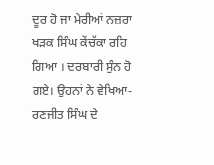ਦੂਰ ਹੋ ਜਾ ਮੇਰੀਆਂ ਨਜ਼ਰਾ
ਖੜਕ ਸਿੰਘ ਕੇਂਚੱਕਾ ਰਹਿ ਗਿਆ । ਦਰਬਾਰੀ ਸੁੰਨ ਹੋ ਗਏ। ਉਹਨਾਂ ਨੇ ਵੇਖਿਆ- ਰਣਜੀਤ ਸਿੰਘ ਦੇ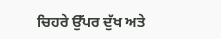ਚਿਹਰੇ ਉੱਪਰ ਦੁੱਖ ਅਤੇ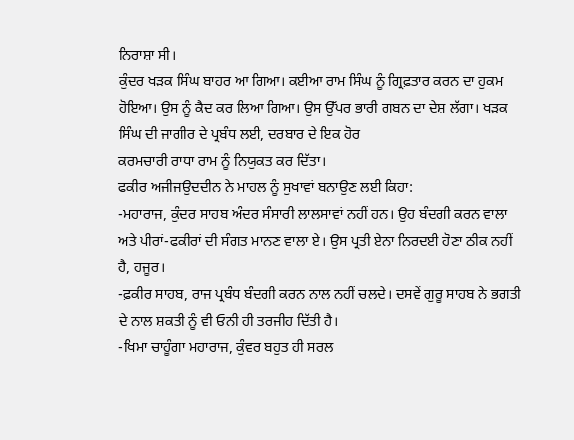ਨਿਰਾਸ਼ਾ ਸੀ।
ਕੁੰਦਰ ਖੜਕ ਸਿੰਘ ਬਾਹਰ ਆ ਗਿਆ। ਕਈਆ ਰਾਮ ਸਿੰਘ ਨੂੰ ਗ੍ਰਿਫ਼ਤਾਰ ਕਰਨ ਦਾ ਹੁਕਮ ਹੋਇਆ। ਉਸ ਨੂੰ ਕੈਦ ਕਰ ਲਿਆ ਗਿਆ। ਉਸ ਉੱਪਰ ਭਾਰੀ ਗਬਨ ਦਾ ਦੇਸ਼ ਲੱਗਾ। ਖੜਕ ਸਿੰਘ ਦੀ ਜਾਗੀਰ ਦੇ ਪ੍ਰਬੰਧ ਲਈ, ਦਰਬਾਰ ਦੇ ਇਕ ਹੋਰ
ਕਰਮਚਾਰੀ ਰਾਧਾ ਰਾਮ ਨੂੰ ਨਿਯੁਕਤ ਕਰ ਦਿੱਤਾ।
ਫਕੀਰ ਅਜੀਜਉਦਦੀਨ ਨੇ ਮਾਹਲ ਨੂੰ ਸੁਖਾਵਾਂ ਬਨਾਉਣ ਲਈ ਕਿਹਾ:
-ਮਹਾਰਾਜ, ਕੁੰਦਰ ਸਾਹਬ ਅੰਦਰ ਸੰਸਾਰੀ ਲਾਲਸਾਵਾਂ ਨਹੀਂ ਹਨ। ਉਹ ਬੰਦਗੀ ਕਰਨ ਵਾਲਾ ਅਤੇ ਪੀਰਾਂ-ਫਕੀਰਾਂ ਦੀ ਸੰਗਤ ਮਾਨਣ ਵਾਲਾ ਏ। ਉਸ ਪ੍ਰਤੀ ਏਨਾ ਨਿਰਦਈ ਹੋਣਾ ਠੀਕ ਨਹੀਂ ਹੈ, ਹਜੂਰ।
-ਫ਼ਕੀਰ ਸਾਹਬ, ਰਾਜ ਪ੍ਰਬੰਧ ਬੰਦਗੀ ਕਰਨ ਨਾਲ ਨਹੀਂ ਚਲਦੇ। ਦਸਵੇਂ ਗੁਰੂ ਸਾਹਬ ਨੇ ਭਗਤੀ ਦੇ ਨਾਲ ਸ਼ਕਤੀ ਨੂੰ ਵੀ ਓਨੀ ਹੀ ਤਰਜੀਹ ਦਿੱਤੀ ਹੈ।
-ਖਿਮਾ ਚਾਹੂੰਗਾ ਮਹਾਰਾਜ, ਕੁੰਵਰ ਬਹੁਤ ਹੀ ਸਰਲ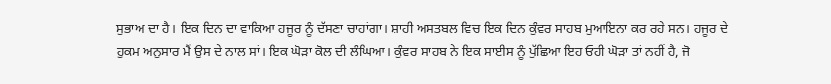ਸੁਭਾਅ ਦਾ ਹੈ। ਇਕ ਦਿਨ ਦਾ ਵਾਕਿਆ ਹਜੂਰ ਨੂੰ ਦੱਸਣਾ ਚਾਹਾਂਗਾ। ਸ਼ਾਹੀ ਅਸਤਬਲ ਵਿਚ ਇਕ ਦਿਨ ਕੁੰਵਰ ਸਾਹਬ ਮੁਆਇਨਾ ਕਰ ਰਹੇ ਸਨ। ਹਜੂਰ ਦੇ ਹੁਕਮ ਅਨੁਸਾਰ ਮੈਂ ਉਸ ਦੇ ਨਾਲ ਸਾਂ। ਇਕ ਘੋੜਾ ਕੋਲ ਦੀ ਲੰਘਿਆ। ਕੁੰਵਰ ਸਾਹਬ ਨੇ ਇਕ ਸਾਈਸ ਨੂੰ ਪੁੱਛਿਆ ਇਹ ਓਹੀ ਘੋੜਾ ਤਾਂ ਨਹੀਂ ਹੈ, ਜੋ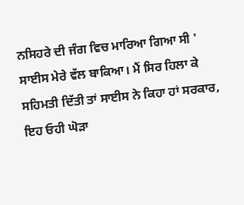ਨਸਿਹਰੇ ਦੀ ਜੰਗ ਵਿਚ ਮਾਰਿਆ ਗਿਆ ਸੀ ' ਸਾਈਸ ਮੇਰੇ ਵੱਲ ਬਾਕਿਆ। ਮੈਂ ਸਿਰ ਹਿਲਾ ਕੇ ਸਹਿਮਤੀ ਦਿੱਤੀ ਤਾਂ ਸਾਈਸ ਨੇ ਕਿਹਾ ਹਾਂ ਸਰਕਾਰ, ਇਹ ਓਹੀ ਘੋੜਾ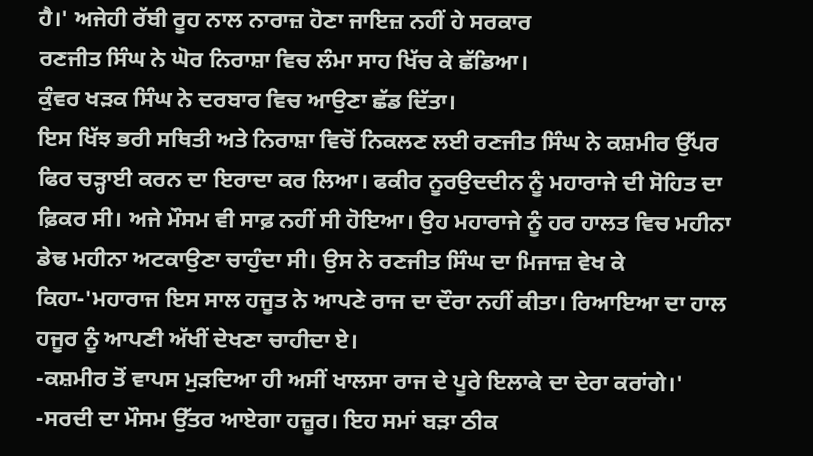ਹੈ।' ਅਜੇਹੀ ਰੱਬੀ ਰੂਹ ਨਾਲ ਨਾਰਾਜ਼ ਹੋਣਾ ਜਾਇਜ਼ ਨਹੀਂ ਹੇ ਸਰਕਾਰ
ਰਣਜੀਤ ਸਿੰਘ ਨੇ ਘੋਰ ਨਿਰਾਸ਼ਾ ਵਿਚ ਲੰਮਾ ਸਾਹ ਖਿੱਚ ਕੇ ਛੱਡਿਆ।
ਕੁੰਵਰ ਖੜਕ ਸਿੰਘ ਨੇ ਦਰਬਾਰ ਵਿਚ ਆਉਣਾ ਛੱਡ ਦਿੱਤਾ।
ਇਸ ਖਿੱਝ ਭਰੀ ਸਥਿਤੀ ਅਤੇ ਨਿਰਾਸ਼ਾ ਵਿਚੋਂ ਨਿਕਲਣ ਲਈ ਰਣਜੀਤ ਸਿੰਘ ਨੇ ਕਸ਼ਮੀਰ ਉੱਪਰ ਫਿਰ ਚੜ੍ਹਾਈ ਕਰਨ ਦਾ ਇਰਾਦਾ ਕਰ ਲਿਆ। ਫਕੀਰ ਨੂਰਉਦਦੀਨ ਨੂੰ ਮਹਾਰਾਜੇ ਦੀ ਸੋਹਿਤ ਦਾ ਫ਼ਿਕਰ ਸੀ। ਅਜੇ ਮੌਸਮ ਵੀ ਸਾਫ਼ ਨਹੀਂ ਸੀ ਹੋਇਆ। ਉਹ ਮਹਾਰਾਜੇ ਨੂੰ ਹਰ ਹਾਲਤ ਵਿਚ ਮਹੀਨਾ ਡੇਢ ਮਹੀਨਾ ਅਟਕਾਉਣਾ ਚਾਹੁੰਦਾ ਸੀ। ਉਸ ਨੇ ਰਣਜੀਤ ਸਿੰਘ ਦਾ ਮਿਜਾਜ਼ ਵੇਖ ਕੇ ਕਿਹਾ-'ਮਹਾਰਾਜ ਇਸ ਸਾਲ ਹਜੂਤ ਨੇ ਆਪਣੇ ਰਾਜ ਦਾ ਦੌਰਾ ਨਹੀਂ ਕੀਤਾ। ਰਿਆਇਆ ਦਾ ਹਾਲ ਹਜੂਰ ਨੂੰ ਆਪਣੀ ਅੱਖੀਂ ਦੇਖਣਾ ਚਾਹੀਦਾ ਏ।
-ਕਸ਼ਮੀਰ ਤੋਂ ਵਾਪਸ ਮੁੜਦਿਆ ਹੀ ਅਸੀਂ ਖਾਲਸਾ ਰਾਜ ਦੇ ਪੂਰੇ ਇਲਾਕੇ ਦਾ ਦੇਰਾ ਕਰਾਂਗੇ।'
-ਸਰਦੀ ਦਾ ਮੌਸਮ ਉੱਤਰ ਆਏਗਾ ਹਜ਼ੂਰ। ਇਹ ਸਮਾਂ ਬੜਾ ਠੀਕ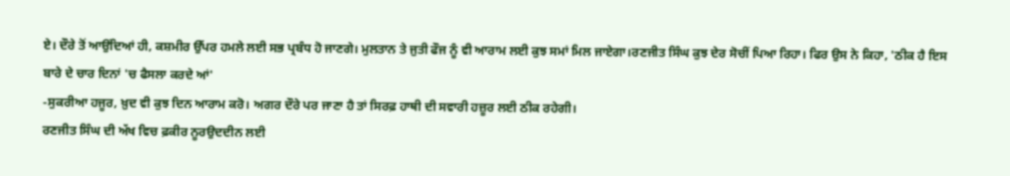ਏ। ਦੌਰੇ ਤੋਂ ਆਉਂਦਿਆਂ ਹੀ, ਕਸ਼ਮੀਰ ਉੱਪਰ ਹਮਲੇ ਲਈ ਸਭ ਪ੍ਰਬੰਧ ਹੋ ਜਾਣਗੇ। ਮੁਲਤਾਨ ਤੇ ਜੁਤੀ ਫੌਜ ਨੂੰ ਵੀ ਆਰਾਮ ਲਈ ਕੁਝ ਸਮਾਂ ਮਿਲ ਜਾਏਗਾ।ਰਣਜੀਤ ਸਿੰਘ ਕੁਝ ਦੇਰ ਸੋਚੀਂ ਪਿਆ ਰਿਹਾ। ਫਿਰ ਉਸ ਨੇ ਕਿਹਾ, 'ਠੀਕ ਹੈ ਇਸ ਬਾਰੇ ਦੇ ਚਾਰ ਦਿਨਾਂ 'ਚ ਫੈਸਲਾ ਕਰਦੇ ਆਂ'
-ਸੁਕਰੀਆ ਹਜੂਰ, ਖ਼ੁਦ ਵੀ ਕੁਝ ਦਿਨ ਆਰਾਮ ਕਰੋ। ਅਗਰ ਦੌਰੇ ਪਰ ਜਾਣਾ ਹੈ ਤਾਂ ਸਿਰਫ਼ ਹਾਥੀ ਦੀ ਸਵਾਰੀ ਹਜ਼ੂਰ ਲਈ ਠੀਕ ਰਹੇਗੀ।
ਰਣਜੀਤ ਸਿੰਘ ਦੀ ਅੱਖ ਵਿਚ ਫ਼ਕੀਰ ਨੂਰਉਦਦੀਨ ਲਈ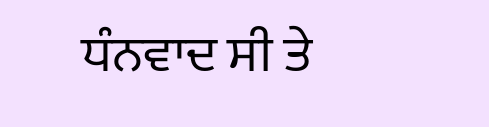ਧੰਨਵਾਦ ਸੀ ਤੇ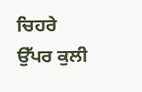ਚਿਹਰੇ ਉੱਪਰ ਕੁਲੀ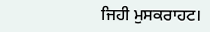ਜਿਹੀ ਮੁਸਕਰਾਹਟ।